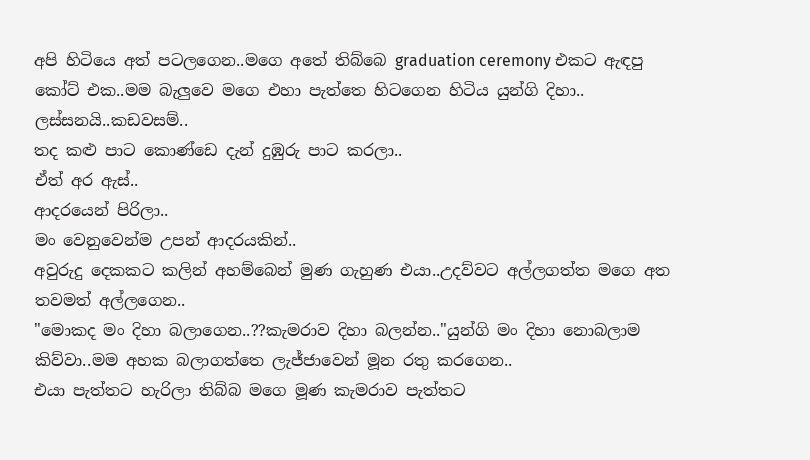අපි හිටියෙ අත් පටලගෙන..මගෙ අතේ තිබ්බෙ graduation ceremony එකට ඇඳපු කෝට් එක..මම බැලුවෙ මගෙ එහා පැත්තෙ හිටගෙන හිටිය යුන්ගි දිහා..
ලස්සනයි..කඩවසම්..
තද කළු පාට කොණ්ඩෙ දැන් දුඹුරු පාට කරලා..
ඒත් අර ඇස්..
ආදරයෙන් පිරිලා..
මං වෙනුවෙන්ම උපන් ආදරයකින්..
අවුරුදු දෙකකට කලින් අහම්බෙන් මුණ ගැහුණ එයා..උදව්වට අල්ලගත්ත මගෙ අත තවමත් අල්ලගෙන..
"මොකද මං දිහා බලාගෙන..??කැමරාව දිහා බලන්න.."යුන්ගි මං දිහා නොබලාම කිව්වා..මම අහක බලාගත්තෙ ලැජ්ජාවෙන් මූන රතු කරගෙන..
එයා පැත්තට හැරිලා තිබ්බ මගෙ මූණ කැමරාව පැත්තට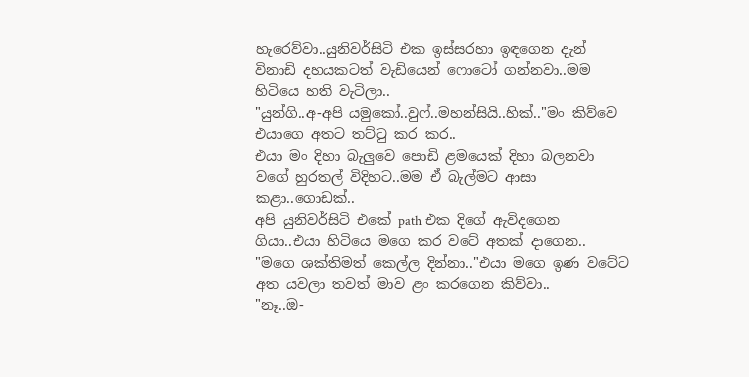හැරෙව්වා..යුනිවර්සිටි එක ඉස්සරහා ඉඳගෙන දැන් විනාඩි දහයකටත් වැඩියෙන් ෆොටෝ ගන්නවා..මම හිටියෙ හති වැටිලා..
"යුන්ගි..අ-අපි යමුකෝ..වුෆ්..මහන්සියි..හික්.."මං කිව්වෙ එයාගෙ අතට තට්ටු කර කර..
එයා මං දිහා බැලුවෙ පොඩි ළමයෙක් දිහා බලනවා වගේ හුරතල් විදිහට..මම ඒ බැල්මට ආසා කළා..ගොඩක්..
අපි යුනිවර්සිටි එකේ path එක දිගේ ඇවිදගෙන ගියා..එයා හිටියෙ මගෙ කර වටේ අතක් දාගෙන..
"මගෙ ශක්තිමත් කෙල්ල දින්නා.."එයා මගෙ ඉණ වටේට අත යවලා තවත් මාව ළං කරගෙන කිව්වා..
"නෑ..ඔ-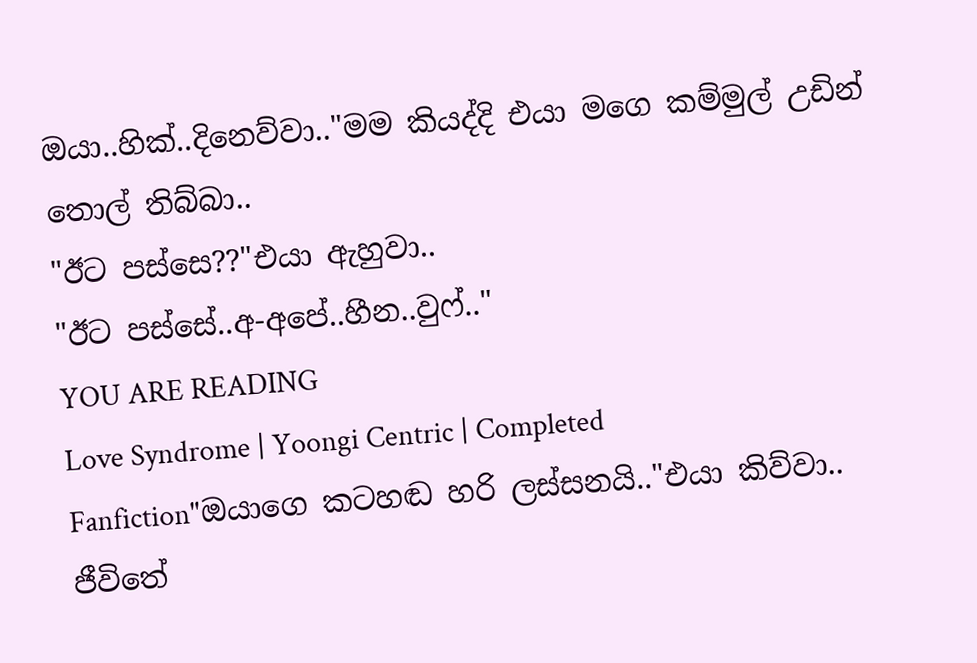ඔයා..හික්..දිනෙව්වා.."මම කියද්දි එයා මගෙ කම්මුල් උඩින් තොල් තිබ්බා..
"ඊට පස්සෙ??"එයා ඇහුවා..
"ඊට පස්සේ..අ-අපේ..හීන..වුෆ්.."
YOU ARE READING
Love Syndrome | Yoongi Centric | Completed
Fanfiction"ඔයාගෙ කටහඬ හරි ලස්සනයි.."එයා කිව්වා.. ජීවිතේ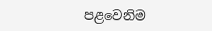පළවෙනිම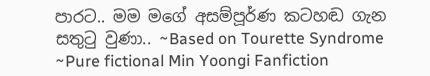පාරට.. මම මගේ අසම්පූර්ණ කටහඬ ගැන සතුටු වුණා.. ~Based on Tourette Syndrome ~Pure fictional Min Yoongi Fanfiction